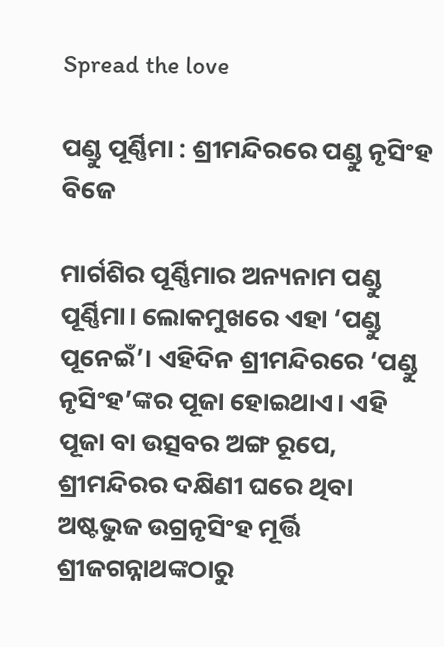Spread the love

ପଣ୍ଡୁ ପୂର୍ଣ୍ଣିମା : ଶ୍ରୀମନ୍ଦିରରେ ପଣ୍ଡୁ ନୃସିଂହ ବିଜେ

ମାର୍ଗଶିର ପୂର୍ଣ୍ଣିମାର ଅନ୍ୟନାମ ପଣ୍ଡୁ ପୂର୍ଣ୍ଣିମା। ଲୋକମୁଖରେ ଏହା ‘ପଣ୍ଡୁ ପୂନେଇଁ’। ଏହିଦିନ ଶ୍ରୀମନ୍ଦିରରେ ‘ପଣ୍ଡୁ ନୃସିଂହ’ଙ୍କର ପୂଜା ହୋଇଥାଏ। ଏହି ପୂଜା ବା ଉତ୍ସବର ଅଙ୍ଗ ରୂପେ, ଶ୍ରୀମନ୍ଦିରର ଦକ୍ଷିଣୀ ଘରେ ଥିବା ଅଷ୍ଟଭୁଜ ଉଗ୍ରନୃସିଂହ ମୂର୍ତ୍ତି ଶ୍ରୀଜଗନ୍ନାଥଙ୍କଠାରୁ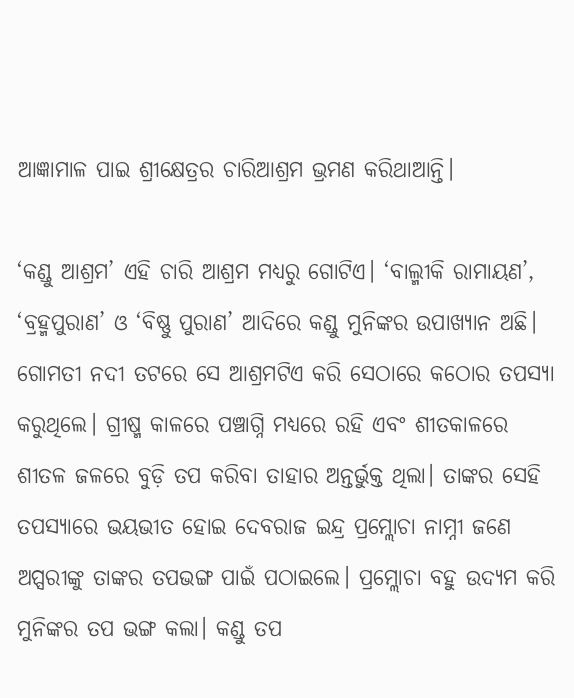ଆଜ୍ଞାମାଳ ପାଇ ଶ୍ରୀକ୍ଷେତ୍ରର ଚାରିଆଶ୍ରମ ଭ୍ରମଣ କରିଥାଆନ୍ତି।

‘କଣ୍ଡୁ ଆଶ୍ରମ’ ଏହି ଚାରି ଆଶ୍ରମ ମଧ୍ୟରୁ ଗୋଟିଏ। ‘ବାଲ୍ମୀକି ରାମାୟଣ’, ‘ବ୍ରହ୍ମପୁରାଣ’ ଓ ‘ବିଷ୍ଣୁ ପୁରାଣ’ ଆଦିରେ କଣ୍ଡୁ ମୁନିଙ୍କର ଉପାଖ୍ୟାନ ଅଛି। ଗୋମତୀ ନଦୀ ତଟରେ ସେ ଆଶ୍ରମଟିଏ କରି ସେଠାରେ କଠୋର ତପସ୍ୟା କରୁଥିଲେ। ଗ୍ରୀଷ୍ମ କାଳରେ ପଞ୍ଚାଗ୍ନି ମଧ୍ୟରେ ରହି ଏବଂ ଶୀତକାଳରେ ଶୀତଳ ଜଳରେ ବୁଡ଼ି ତପ କରିବା ତାହାର ଅନ୍ତର୍ଭୁକ୍ତ ଥିଲା। ତାଙ୍କର ସେହି ତପସ୍ୟାରେ ଭୟଭୀତ ହୋଇ ଦେବରାଜ ଇନ୍ଦ୍ର ପ୍ରମ୍ଲୋଚା ନାମ୍ନୀ ଜଣେ ଅପ୍ସରୀଙ୍କୁ ତାଙ୍କର ତପଭଙ୍ଗ ପାଇଁ ପଠାଇଲେ। ପ୍ରମ୍ଲୋଚା ବହୁ ଉଦ୍ୟମ କରି ମୁନିଙ୍କର ତପ ଭଙ୍ଗ କଲା। କଣ୍ଡୁ ତପ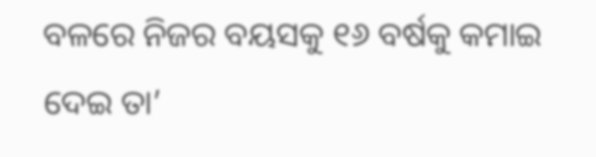ବଳରେ ନିଜର ବୟସକୁ ୧୬ ବର୍ଷକୁ କମାଇ ଦେଇ ତା’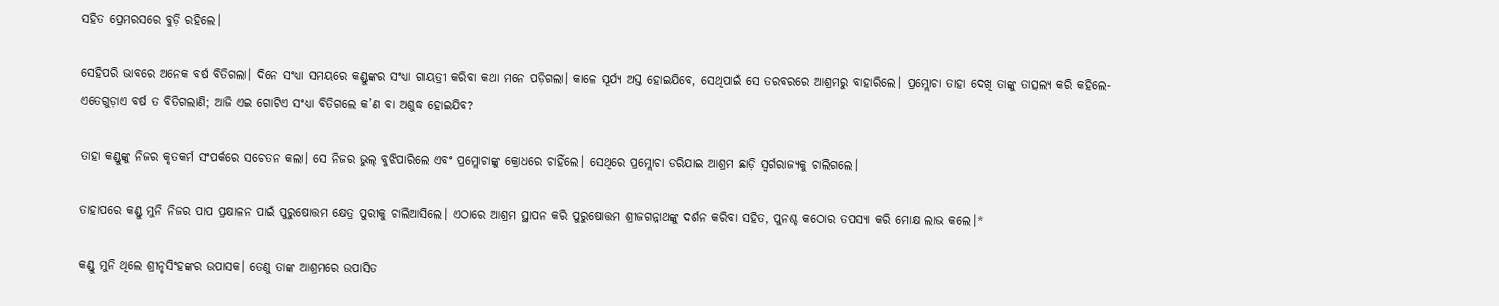ସହିତ ପ୍ରେମରସରେ ବୁଡ଼ି ରହିଲେ।

ସେହିପରି ଭାବରେ ଅନେକ ବର୍ଷ ବିତିଗଲା। ଦିନେ ସଂଧ୍ୟା ସମୟରେ କଣ୍ଡୁଙ୍କର ସଂଧ୍ୟା ଗାୟତ୍ରୀ କରିବା କଥା ମନେ ପଡ଼ିଗଲା। କାଳେ ସୂର୍ଯ୍ୟ ଅସ୍ତ ହୋଇଯିବେ, ସେଥିପାଇଁ ସେ ତରବରରେ ଆଶ୍ରମରୁ ବାହାରିଲେ। ପ୍ରମ୍ଲୋଚା ତାହା ଦେଖି ତାଙ୍କୁ ତାତ୍ସଲ୍ୟ କରି କହିଲେ- ଏତେଗୁଡ଼ାଏ ବର୍ଷ ତ ବିତିଗଲାଣି; ଆଜି ଏଇ ଗୋଟିଏ ସଂଧ୍ୟା ବିତିଗଲେ କ’ଣ ବା ଅଶୁଦ୍ଧ ହୋଇଯିବ?

ତାହା କଣ୍ଡୁଙ୍କୁ ନିଜର କୃତକର୍ମ ସଂପର୍କରେ ସଚେତନ କଲା। ସେ ନିଜର ଭୁଲ୍ ବୁଝିପାରିଲେ ଏବଂ ପ୍ରମ୍ଲୋଚାଙ୍କୁ କ୍ରୋଧରେ ଚାହିଁଲେ। ସେଥିରେ ପ୍ରମ୍ଲୋଚା ଡରିଯାଇ ଆଶ୍ରମ ଛାଡ଼ି ସ୍ୱର୍ଗରାଜ୍ୟକୁ ଚାଲିଗଲେ।

ତାହାପରେ କଣ୍ଡୁ ମୁନି ନିଜର ପାପ ପ୍ରକ୍ଷାଳନ ପାଇଁ ପୁରୁଷୋତ୍ତମ କ୍ଷେତ୍ର ପୁରୀକୁ ଚାଲିଆସିଲେ। ଏଠାରେ ଆଶ୍ରମ ସ୍ଥାପନ କରି ପୁରୁଷୋତ୍ତମ ଶ୍ରୀଜଗନ୍ନାଥଙ୍କୁ ଦର୍ଶନ କରିବା ସହିତ, ପୁନଶ୍ଚ କଠୋର ତପସ୍ୟା କରି ମୋକ୍ଷ ଲାଭ କଲେ।*

କଣ୍ଡୁ ମୁନି ଥିଲେ ଶ୍ରୀନୃସିଂହଙ୍କର ଉପାସକ। ତେଣୁ ତାଙ୍କ ଆଶ୍ରମରେ ଉପାସିତ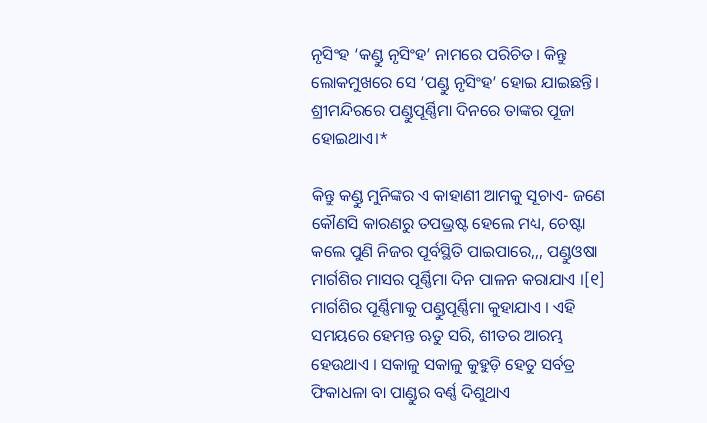ନୃସିଂହ ‘କଣ୍ଡୁ ନୃସିଂହ’ ନାମରେ ପରିଚିତ। କିନ୍ତୁ ଲୋକମୁଖରେ ସେ ‘ପଣ୍ଡୁ ନୃସିଂହ’ ହୋଇ ଯାଇଛନ୍ତି। ଶ୍ରୀମନ୍ଦିରରେ ପଣ୍ଡୁପୂର୍ଣ୍ଣିମା ଦିନରେ ତାଙ୍କର ପୂଜା ହୋଇଥାଏ।*

କିନ୍ତୁ କଣ୍ଡୁ ମୁନିଙ୍କର ଏ କାହାଣୀ ଆମକୁ ସୂଚାଏ- ଜଣେ କୌଣସି କାରଣରୁ ତପଭ୍ରଷ୍ଟ ହେଲେ ମଧ୍ୟ, ଚେଷ୍ଟା କଲେ ପୁଣି ନିଜର ପୂର୍ବସ୍ଥିତି ପାଇପାରେ,,, ପଣ୍ଡୁଓଷା ମାର୍ଗଶିର ମାସର ପୂର୍ଣ୍ଣିମା ଦିନ ପାଳନ କରାଯାଏ ।[୧] ମାର୍ଗଶିର ପୂର୍ଣ୍ଣିମାକୁ ପଣ୍ଡୁପୂର୍ଣ୍ଣିମା କୁହାଯାଏ । ଏହି ସମୟରେ ହେମନ୍ତ ଋତୁ ସରି, ଶୀତର ଆରମ୍ଭ ହେଉଥାଏ । ସକାଳୁ ସକାଳୁ କୁହୁଡ଼ି ହେତୁ ସର୍ବତ୍ର ଫିକାଧଳା ବା ପାଣ୍ଡୁର ବର୍ଣ୍ଣ ଦିଶୁଥାଏ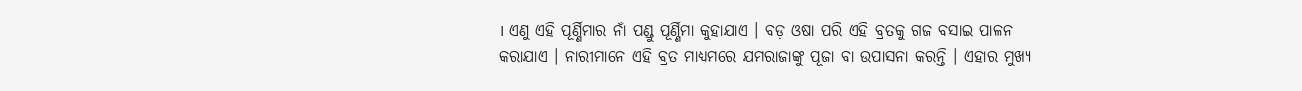। ଏଣୁ ଏହି ପୂର୍ଣ୍ଣିମାର ନାଁ ପଣ୍ଡୁ ପୂର୍ଣ୍ଣିମା କୁହାଯାଏ । ବଡ଼ ଓଷା ପରି ଏହି ବ୍ରତକୁ ଗଜ ବସାଇ ପାଳନ କରାଯାଏ । ନାରୀମାନେ ଏହି ବ୍ରତ ମାଧ୍ୟମରେ ଯମରାଜାଙ୍କୁ ପୂଜା ବା ଉପାସନା କରନ୍ତି । ଏହାର ମୁଖ୍ୟ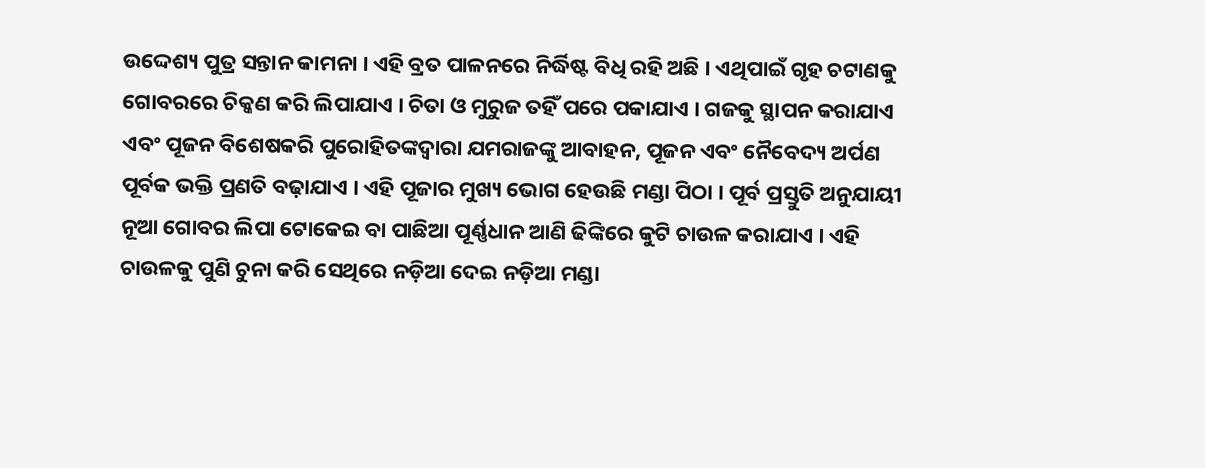ଉଦ୍ଦେଶ୍ୟ ପୁତ୍ର ସନ୍ତାନ କାମନା । ଏହି ବ୍ରତ ପାଳନରେ ନିର୍ଦ୍ଧିଷ୍ଟ ବିଧି ରହି ଅଛି । ଏଥିପାଇଁ ଗୃହ ଚଟାଣକୁ ଗୋବରରେ ଚିକ୍କଣ କରି ଲିପାଯାଏ । ଚିତା ଓ ମୁରୁଜ ତହିଁ ପରେ ପକାଯାଏ । ଗଜକୁ ସ୍ଥାପନ କରାଯାଏ ଏବଂ ପୂଜନ ବିଶେଷକରି ପୁରୋହିତଙ୍କଦ୍ୱାରା ଯମରାଜଙ୍କୁ ଆବାହନ, ପୂଜନ ଏବଂ ନୈବେଦ୍ୟ ଅର୍ପଣ ପୂର୍ବକ ଭକ୍ତି ପ୍ରଣତି ବଢ଼ାଯାଏ । ଏହି ପୂଜାର ମୁଖ୍ୟ ଭୋଗ ହେଉଛି ମଣ୍ଡା ପିଠା । ପୂର୍ବ ପ୍ରସ୍ତୁତି ଅନୁଯାୟୀ ନୂଆ ଗୋବର ଲିପା ଟୋକେଇ ବା ପାଛିଆ ପୂର୍ଣ୍ଣଧାନ ଆଣି ଢିଙ୍କିରେ କୁଟି ଚାଉଳ କରାଯାଏ । ଏହି ଚାଉଳକୁ ପୁଣି ଚୁନା କରି ସେଥିରେ ନଡ଼ିଆ ଦେଇ ନଡ଼ିଆ ମଣ୍ଡା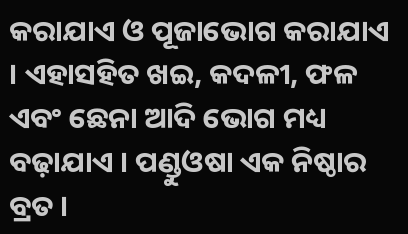କରାଯାଏ ଓ ପୂଜାଭୋଗ କରାଯାଏ । ଏହାସହିତ ଖଇ, କଦଳୀ, ଫଳ ଏବଂ ଛେନା ଆଦି ଭୋଗ ମଧ୍ୟ ବଢ଼ାଯାଏ । ପଣ୍ଡୁଓଷା ଏକ ନିଷ୍ଠାର ବ୍ରତ ।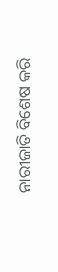ନାରୀଜାତି ବିଶେଷ କରି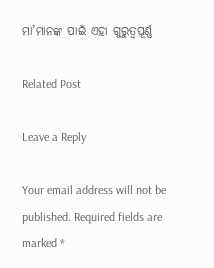ମା’ମାନଙ୍କ ପାଇଁ ଏହା ଗୁରୁତ୍ୱପୂର୍ଣ୍ଣ

Related Post

Leave a Reply

Your email address will not be published. Required fields are marked *